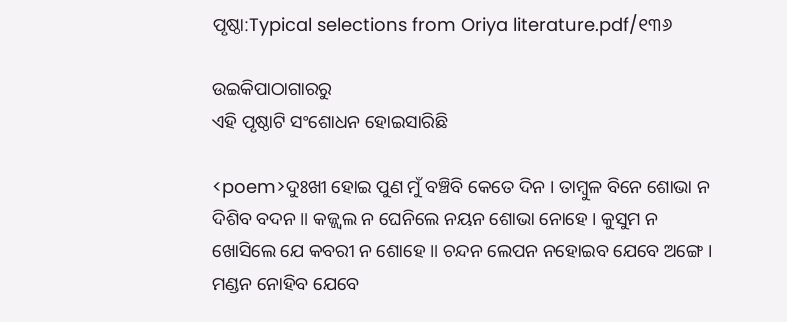ପୃଷ୍ଠା:Typical selections from Oriya literature.pdf/୧୩୬

ଉଇକିପାଠାଗାର‌ରୁ
ଏହି ପୃଷ୍ଠାଟି ସଂଶୋଧନ ହୋଇସାରିଛି

<poem>ଦୁଃଖୀ ହୋଇ ପୁଣ ମୁଁ ବଞ୍ଚିବି କେତେ ଦିନ । ତାମ୍ବୁଳ ବିନେ ଶୋଭା ନ ଦିଶିବ ବଦନ ॥ କଜ୍ଜ୍ବଲ ନ ଘେନିଲେ ନୟନ ଶୋଭା ନୋହେ । କୁସୁମ ନ ଖୋସିଲେ ଯେ କବରୀ ନ ଶୋହେ ॥ ଚନ୍ଦନ ଲେପନ ନହୋଇବ ଯେବେ ଅଙ୍ଗେ । ମଣ୍ଡନ ନୋହିବ ଯେବେ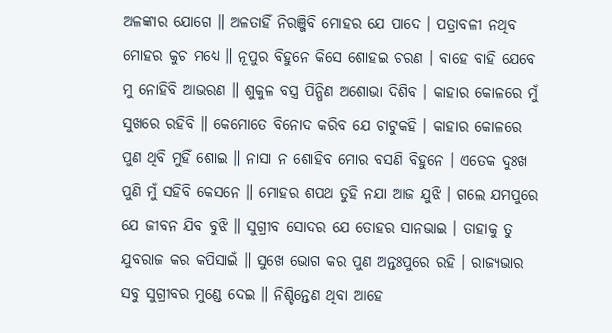ଅଳଙ୍କାର ଯୋଗେ ॥ ଅଳତାହିଁ ନିରଞ୍ଜିବି ମୋହର ଯେ ପାଦେ । ପତ୍ରାବଳୀ ନଥିବ ମୋହର କୁଚ ମଧ୍ୟେ ॥ ନୂପୁର ବିହୁନେ କିସେ ଶୋହଇ ଚରଣ । ବାହେ ବାହି ଯେବେ ମୁ ନୋହିବି ଆଭରଣ ॥ ଶୁକୁଳ ବସ୍ତ୍ର ପିନ୍ଧିଣ ଅଶୋଭା ଦିଶିବ । କାହାର କୋଳରେ ମୁଁ ସୁଖରେ ରହିବି ॥ କେମୋତେ ବିନୋଦ କରିବ ଯେ ଚାଟୁକହି । କାହାର କୋଳରେ ପୁଣ ଥିବି ମୁହିଁ ଶୋଇ ॥ ନାସା ନ ଶୋହିବ ମୋର ବସଣି ବିହୁନେ । ଏତେକ ଦୁଃଖ ପୁଣି ମୁଁ ସହିବି କେସନେ ॥ ମୋହର ଶପଥ ତୁହି ନଯା ଆଜ ଯୁଝି । ଗଲେ ଯମପୁରେ ଯେ ଜୀବନ ଯିବ ବୁଝି ॥ ସୁଗ୍ରୀବ ସୋଦର ଯେ ତୋହର ସାନଭାଇ । ତାହାକୁ ତୁ ଯୁବରାଜ କର କପିସାଇଁ ॥ ସୁଖେ ଭୋଗ କର ପୁଣ ଅନ୍ତଃପୁରେ ରହି । ରାଜ୍ୟଭାର ସବୁ ସୁଗ୍ରୀବର ମୁଣ୍ଡେ ଦେଇ ॥ ନିଶ୍ଚିନ୍ତେଣ ଥିବା ଆହେ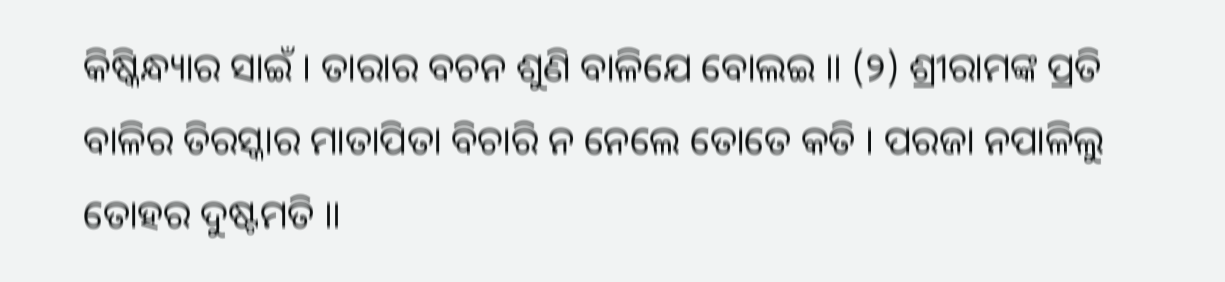କିଷ୍କିନ୍ଧ୍ୟାର ସାଇଁ । ତାରାର ବଚନ ଶୁଣି ବାଳିଯେ ବୋଲଇ ॥ (୨) ଶ୍ରୀରାମଙ୍କ ପ୍ରତି ବାଳିର ତିରସ୍କାର ମାତାପିତା ବିଚାରି ନ ନେଲେ ତୋତେ କତି । ପରଜା ନପାଳିଲୁ ତୋହର ଦୁଷ୍ଟମତି ॥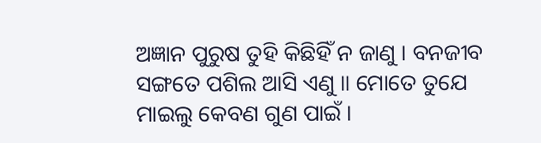ଅଜ୍ଞାନ ପୁରୁଷ ତୁହି କିଛିହିଁ ନ ଜାଣୁ । ବନଜୀବ ସଙ୍ଗତେ ପଶିଲ ଆସି ଏଣୁ ॥ ମୋତେ ତୁଯେ ମାଇଲୁ କେବଣ ଗୁଣ ପାଇଁ ।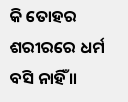କି ତୋହର ଶରୀରରେ ଧର୍ମ ବସି ନାହିଁ ॥